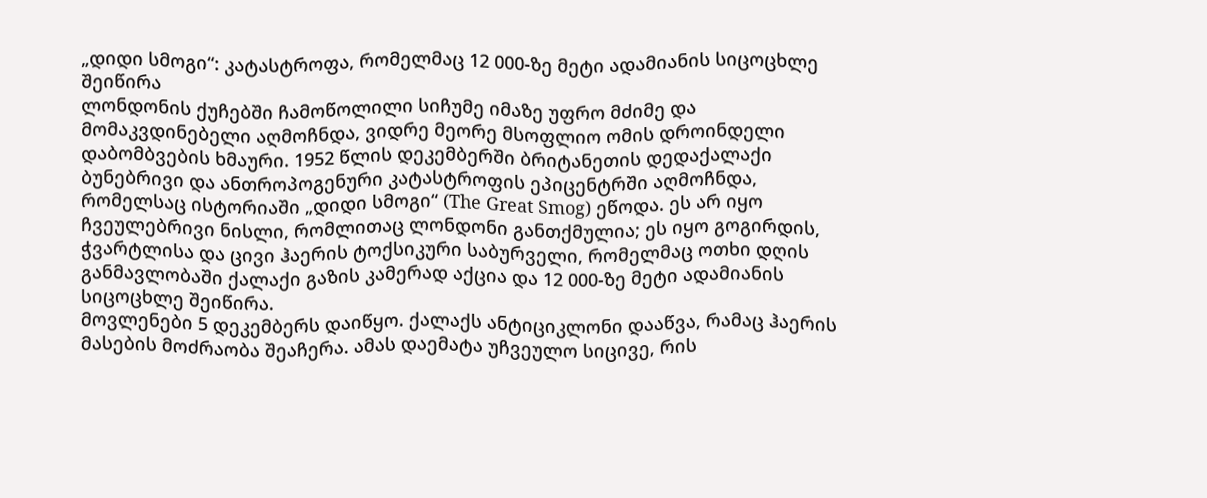„დიდი სმოგი“: კატასტროფა, რომელმაც 12 000-ზე მეტი ადამიანის სიცოცხლე შეიწირა
ლონდონის ქუჩებში ჩამოწოლილი სიჩუმე იმაზე უფრო მძიმე და მომაკვდინებელი აღმოჩნდა, ვიდრე მეორე მსოფლიო ომის დროინდელი დაბომბვების ხმაური. 1952 წლის დეკემბერში ბრიტანეთის დედაქალაქი ბუნებრივი და ანთროპოგენური კატასტროფის ეპიცენტრში აღმოჩნდა, რომელსაც ისტორიაში „დიდი სმოგი“ (The Great Smog) ეწოდა. ეს არ იყო ჩვეულებრივი ნისლი, რომლითაც ლონდონი განთქმულია; ეს იყო გოგირდის, ჭვარტლისა და ცივი ჰაერის ტოქსიკური საბურველი, რომელმაც ოთხი დღის განმავლობაში ქალაქი გაზის კამერად აქცია და 12 000-ზე მეტი ადამიანის სიცოცხლე შეიწირა.
მოვლენები 5 დეკემბერს დაიწყო. ქალაქს ანტიციკლონი დააწვა, რამაც ჰაერის მასების მოძრაობა შეაჩერა. ამას დაემატა უჩვეულო სიცივე, რის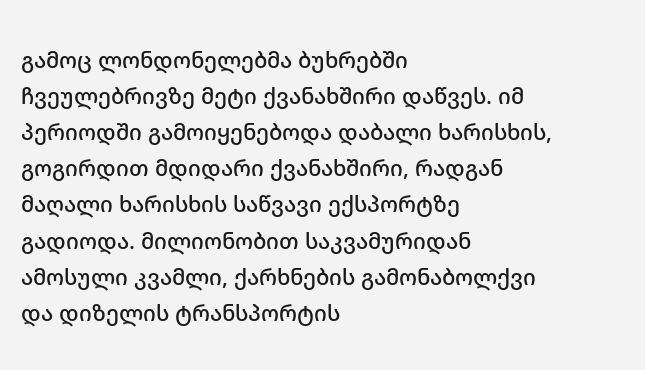გამოც ლონდონელებმა ბუხრებში ჩვეულებრივზე მეტი ქვანახშირი დაწვეს. იმ პერიოდში გამოიყენებოდა დაბალი ხარისხის, გოგირდით მდიდარი ქვანახშირი, რადგან მაღალი ხარისხის საწვავი ექსპორტზე გადიოდა. მილიონობით საკვამურიდან ამოსული კვამლი, ქარხნების გამონაბოლქვი და დიზელის ტრანსპორტის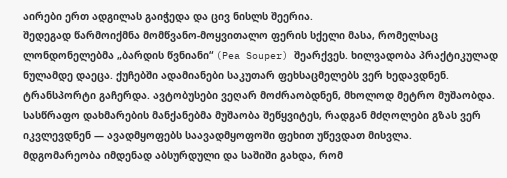აირები ერთ ადგილას გაიჭედა და ცივ ნისლს შეერია.
შედეგად წარმოიქმნა მომწვანო-მოყვითალო ფერის სქელი მასა, რომელსაც ლონდონელებმა „ბარდის წვნიანი“ (Pea Souper) შეარქვეს. ხილვადობა პრაქტიკულად ნულამდე დაეცა. ქუჩებში ადამიანები საკუთარ ფეხსაცმელებს ვერ ხედავდნენ. ტრანსპორტი გაჩერდა. ავტობუსები ვეღარ მოძრაობდნენ, მხოლოდ მეტრო მუშაობდა. სასწრაფო დახმარების მანქანებმა მუშაობა შეწყვიტეს, რადგან მძღოლები გზას ვერ იკვლევდნენ — ავადმყოფებს საავადმყოფოში ფეხით უწევდათ მისვლა.
მდგომარეობა იმდენად აბსურდული და საშიში გახდა, რომ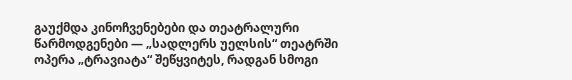გაუქმდა კინოჩვენებები და თეატრალური წარმოდგენები — „სადლერს უელსის“ თეატრში ოპერა „ტრავიატა“ შეწყვიტეს, რადგან სმოგი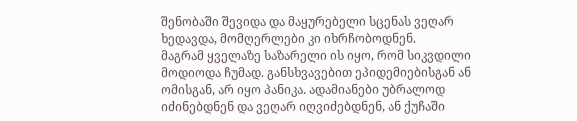შენობაში შევიდა და მაყურებელი სცენას ვეღარ ხედავდა, მომღერლები კი იხრჩობოდნენ.
მაგრამ ყველაზე საზარელი ის იყო, რომ სიკვდილი მოდიოდა ჩუმად. განსხვავებით ეპიდემიებისგან ან ომისგან, არ იყო პანიკა. ადამიანები უბრალოდ იძინებდნენ და ვეღარ იღვიძებდნენ, ან ქუჩაში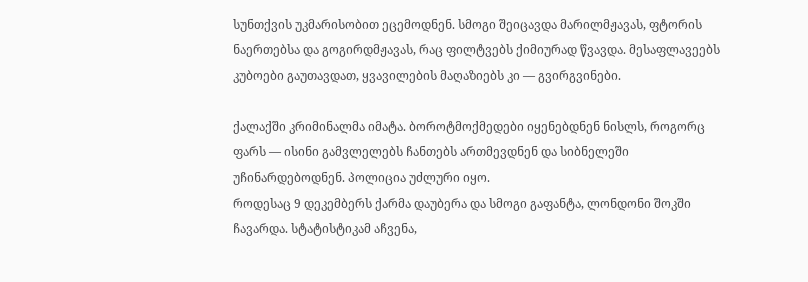სუნთქვის უკმარისობით ეცემოდნენ. სმოგი შეიცავდა მარილმჟავას, ფტორის ნაერთებსა და გოგირდმჟავას, რაც ფილტვებს ქიმიურად წვავდა. მესაფლავეებს კუბოები გაუთავდათ, ყვავილების მაღაზიებს კი — გვირგვინები.

ქალაქში კრიმინალმა იმატა. ბოროტმოქმედები იყენებდნენ ნისლს, როგორც ფარს — ისინი გამვლელებს ჩანთებს ართმევდნენ და სიბნელეში უჩინარდებოდნენ. პოლიცია უძლური იყო.
როდესაც 9 დეკემბერს ქარმა დაუბერა და სმოგი გაფანტა, ლონდონი შოკში ჩავარდა. სტატისტიკამ აჩვენა,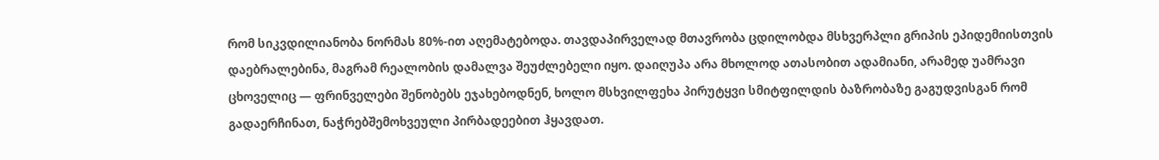რომ სიკვდილიანობა ნორმას 80%-ით აღემატებოდა. თავდაპირველად მთავრობა ცდილობდა მსხვერპლი გრიპის ეპიდემიისთვის დაებრალებინა, მაგრამ რეალობის დამალვა შეუძლებელი იყო. დაიღუპა არა მხოლოდ ათასობით ადამიანი, არამედ უამრავი ცხოველიც — ფრინველები შენობებს ეჯახებოდნენ, ხოლო მსხვილფეხა პირუტყვი სმიტფილდის ბაზრობაზე გაგუდვისგან რომ გადაერჩინათ, ნაჭრებშემოხვეული პირბადეებით ჰყავდათ.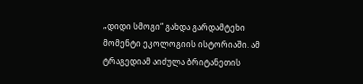„დიდი სმოგი“ გახდა გარდამტეხი მომენტი ეკოლოგიის ისტორიაში. ამ ტრაგედიამ აიძულა ბრიტანეთის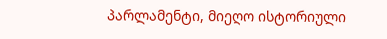პარლამენტი, მიეღო ისტორიული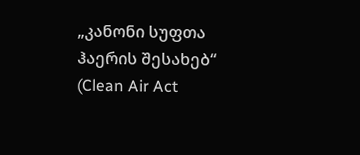„კანონი სუფთა ჰაერის შესახებ“ (Clean Air Act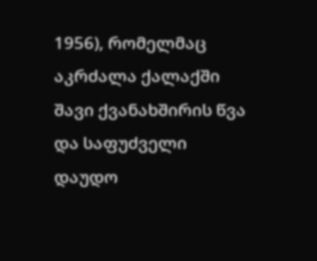1956), რომელმაც აკრძალა ქალაქში შავი ქვანახშირის წვა და საფუძველი დაუდო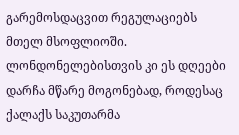გარემოსდაცვით რეგულაციებს მთელ მსოფლიოში. ლონდონელებისთვის კი ეს დღეები დარჩა მწარე მოგონებად, როდესაც ქალაქს საკუთარმა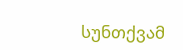სუნთქვამ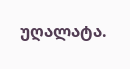უღალატა.